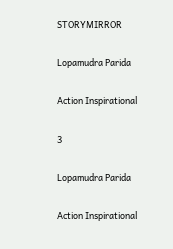STORYMIRROR

Lopamudra Parida

Action Inspirational

3

Lopamudra Parida

Action Inspirational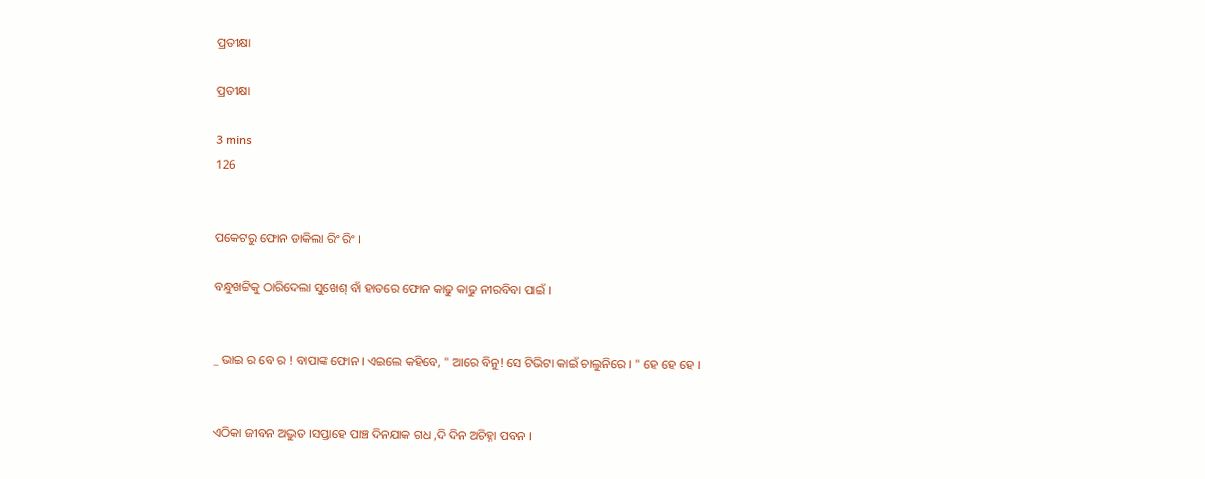ପ୍ରତୀକ୍ଷା

ପ୍ରତୀକ୍ଷା

3 mins
126


ପକେଟରୁ ଫୋନ ଡାକିଲା ରିଂ ରିଂ ।

ବନ୍ଧୁଖଟ୍ଟିକୁ ଠାରିଦେଲା ସୁଖେଶ୍ ବାଁ ହାତରେ ଫୋନ କାଢୁ କାଢୁ ନୀରବିବା ପାଇଁ ।


_ ଭାଇ ର ବେ ର ! ବାପାଙ୍କ ଫୋନ । ଏଇଲେ କହିବେ, " ଆରେ ବିନୁ! ସେ ଟିଭିଟା କାଇଁ ଚାଲୁନିରେ । " ହେ ହେ ହେ ।


ଏଠିକା ଜୀବନ ଅଦ୍ଭୁତ ।ସପ୍ତାହେ ପାଞ୍ଚ ଦିନଯାକ ଗଧ ,ଦି ଦିନ ଅଚିହ୍ନା ପବନ ।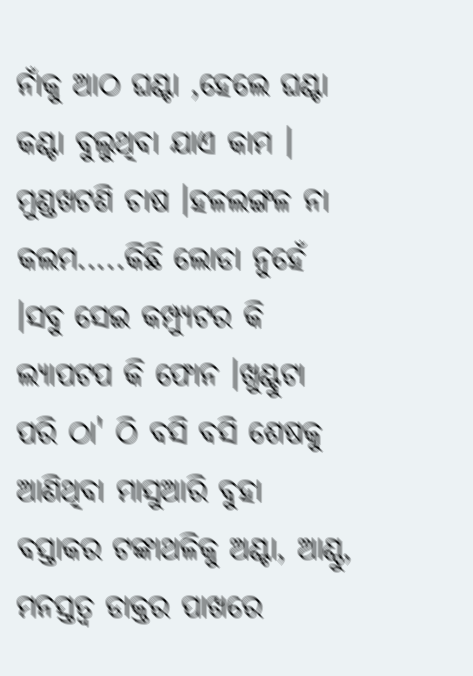ନାଁକୁ ଆଠ ଘଣ୍ଟା ,ହେଲେ ଘଣ୍ଟା କଣ୍ଟା ବୁଲୁଥିବା ଯାଏ କାମ । ମୁଣ୍ଡଖଟଣି ଚାଷ ।ହଳଲଙ୍ଗଳ ନା କଲମ.....କିଛି ଲୋଡା ନୁହେଁ ।ସବୁ ସେଇ କମ୍ପ୍ୟୁଟର କି ଲ୍ଯାପଟପ କି ଫୋନ ।ଖୁଣ୍ଟୁଟା ପରି ଠା' ଠି ବସି ବସି ଶେଷକୁ ଆଣିଥିବା ମାସୁଆରି ବୁହା ବସ୍ତାକର ଟଙ୍କାଥଳିକୁ ଅଣ୍ଟା, ଆଣ୍ଠୁ, ମନସ୍ତତ୍ବ ଡାକ୍ତର ପାଖରେ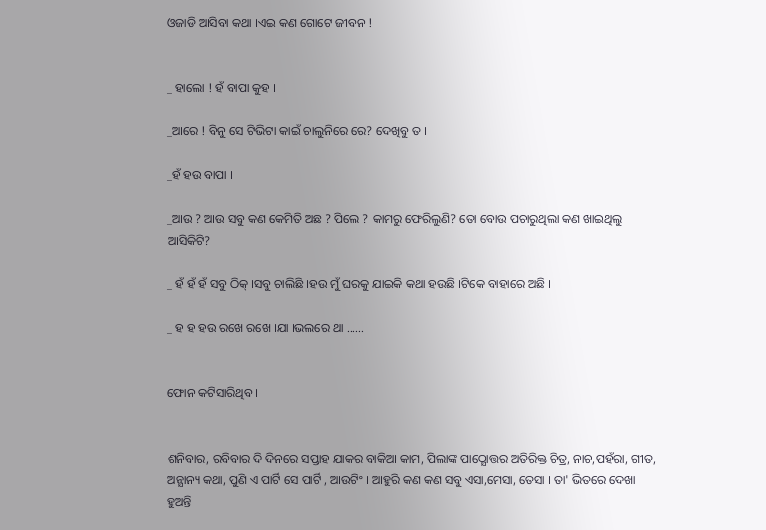ଓଜାଡି ଆସିବା କଥା ।ଏଇ କଣ ଗୋଟେ ଜୀବନ !


_ ହାଲୋ ! ହଁ ବାପା କୁହ ।

_ଆରେ ! ବିନୁ ସେ ଟିଭିଟା କାଇଁ ଚାଲୁନିରେ ରେ? ଦେଖିବୁ ତ ।

_ହଁ ହଉ ବାପା ।

_ଆଉ ? ଆଉ ସବୁ କଣ କେମିତି ଅଛ ? ପିଲେ ? କାମରୁ ଫେରିଲୁଣି? ତୋ ବୋଉ ପଚାରୁଥିଲା କଣ ଖାଇଥିଲୁ ଆସିକିଟି?

_ ହଁ ହଁ ହଁ ସବୁ ଠିକ୍ ।ସବୁ ଚାଲିଛି ।ହଉ ମୁଁ ଘରକୁ ଯାଇକି କଥା ହଉଛି ।ଟିକେ ବାହାରେ ଅଛି ।

_ ହ ହ ହଉ ରଖେ ରଖେ ।ଯା ।ଭଲରେ ଥା ......


ଫୋନ କଟିସାରିଥିବ ।


ଶନିବାର, ରବିବାର ଦି ଦିନରେ ସପ୍ତାହ ଯାକର ବାକିଆ କାମ, ପିଲାଙ୍କ ପାଠ୍ଯୋତ୍ତର ଅତିରିକ୍ତ ଚିତ୍ର, ନାଚ,ପହଁରା, ଗୀତ, ଅନ୍ଯାନ୍ୟ କଥା, ପୁଣି ଏ ପାର୍ଟି ସେ ପାର୍ଟି , ଆଉଟିଂ । ଆହୁରି କଣ କଣ ସବୁ ଏସା,ମେସା, ତେସା । ତା' ଭିତରେ ଦେଖା ହୁଅନ୍ତି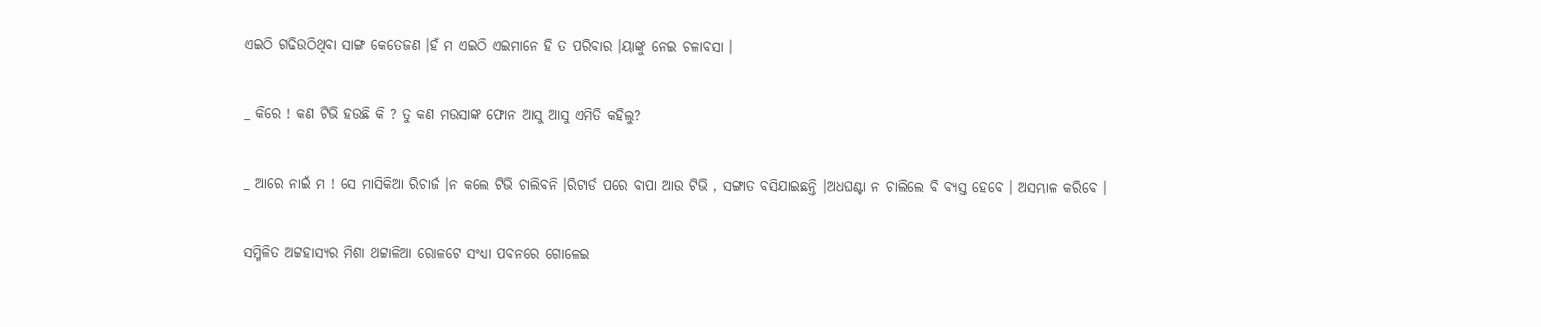ଏଇଠି ଗଢିଉଠିଥିବା ସାଙ୍ଗ କେତେଜଣ ।ହଁ ମ ଏଇଠି ଏଇମାନେ ହି ତ ପରିବାର ।ୟାଙ୍କୁ ନେଇ ଚଳାବସା ।


_ କିରେ ! କଣ ଟିଭି ହଉଛି କି ? ତୁ କଣ ମଉସାଙ୍କ ଫୋନ ଆସୁ ଆସୁ ଏମିତି କହିଲୁ?


_ ଆରେ ନାଇଁ ମ ! ସେ ମାସିକିଆ ରିଚାର୍ଜ ।ନ କଲେ ଟିଭି ଚାଲିବନି ।ରିଟାର୍ଡ ପରେ ବାପା ଆଉ ଟିଭି , ସଙ୍ଗାତ ବସିଯାଇଛନ୍ତି ।ଅଧଘଣ୍ଟା ନ ଚାଲିଲେ ବି ବ୍ଯସ୍ତ ହେବେ । ଅସମ୍ଭାଳ କରିବେ ।


ସମ୍ମିଳିତ ଅଟ୍ଟହାସ୍ୟର ମିଶା ଥଟ୍ଟାଳିଆ ରୋଳଟେ ସଂଧ୍ୟା ପବନରେ ଗୋଳେଇ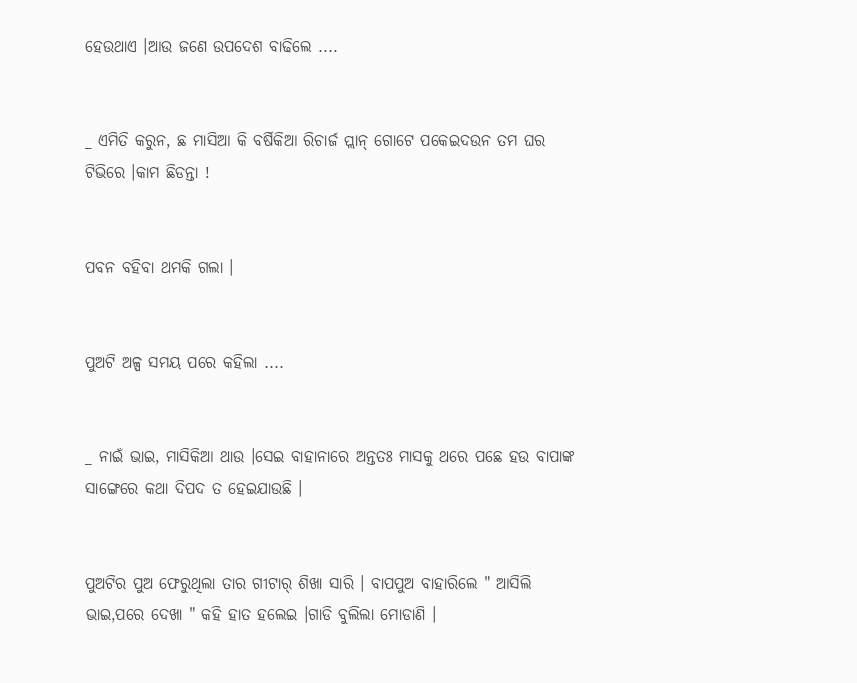ହେଉଥାଏ ।ଆଉ ଜଣେ ଉପଦେଶ ବାଢିଲେ ....


_ ଏମିତି କରୁନ, ଛ ମାସିଆ କି ବର୍ଷିକିଆ ରିଚାର୍ଜ ପ୍ଲାନ୍ ଗୋଟେ ପକେଇଦଉନ ତମ ଘର ଟିଭିରେ ।କାମ ଛିଡନ୍ତା !


ପବନ ବହିବା ଥମକି ଗଲା ।


ପୁଅଟି ଅଳ୍ପ ସମୟ ପରେ କହିଲା ....


_ ନାଇଁ ଭାଇ, ମାସିକିଆ ଥାଉ ।ସେଇ ବାହାନାରେ ଅନ୍ତତଃ ମାସକୁ ଥରେ ପଛେ ହଉ ବାପାଙ୍କ ସାଙ୍ଗେରେ କଥା ଦିପଦ ତ ହେଇଯାଉଛି ।


ପୁଅଟିର ପୁଅ ଫେରୁଥିଲା ତାର ଗୀଟାର୍ ଶିଖା ସାରି । ବାପପୁଅ ବାହାରିଲେ " ଆସିଲି ଭାଇ,ପରେ ଦେଖା " କହି ହାତ ହଲେଇ ।ଗାଡି ବୁଲିଲା ମୋଡାଣି ।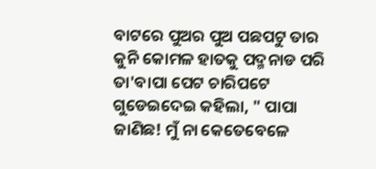ବାଟରେ ପୁଅର ପୁଅ ପଛପଟୁ ତାର କୁନି କୋମଳ ହାତକୁ ପଦ୍ମନାଡ ପରି ତା'ବାପା ପେଟ ଚାରିପଟେ ଗୁଡେଇଦେଇ କହିଲା, " ପାପା ଜାଣିଛ! ମୁଁ ନା କେତେବେଳେ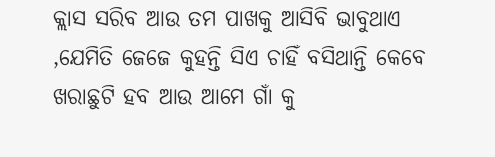କ୍ଲାସ ସରିବ ଆଉ ତମ ପାଖକୁ ଆସିବି ଭାବୁଥାଏ ,ଯେମିତି ଜେଜେ କୁହନ୍ତି ସିଏ ଚାହିଁ ବସିଥାନ୍ତି କେବେ ଖରାଛୁଟି ହବ ଆଉ ଆମେ ଗାଁ କୁ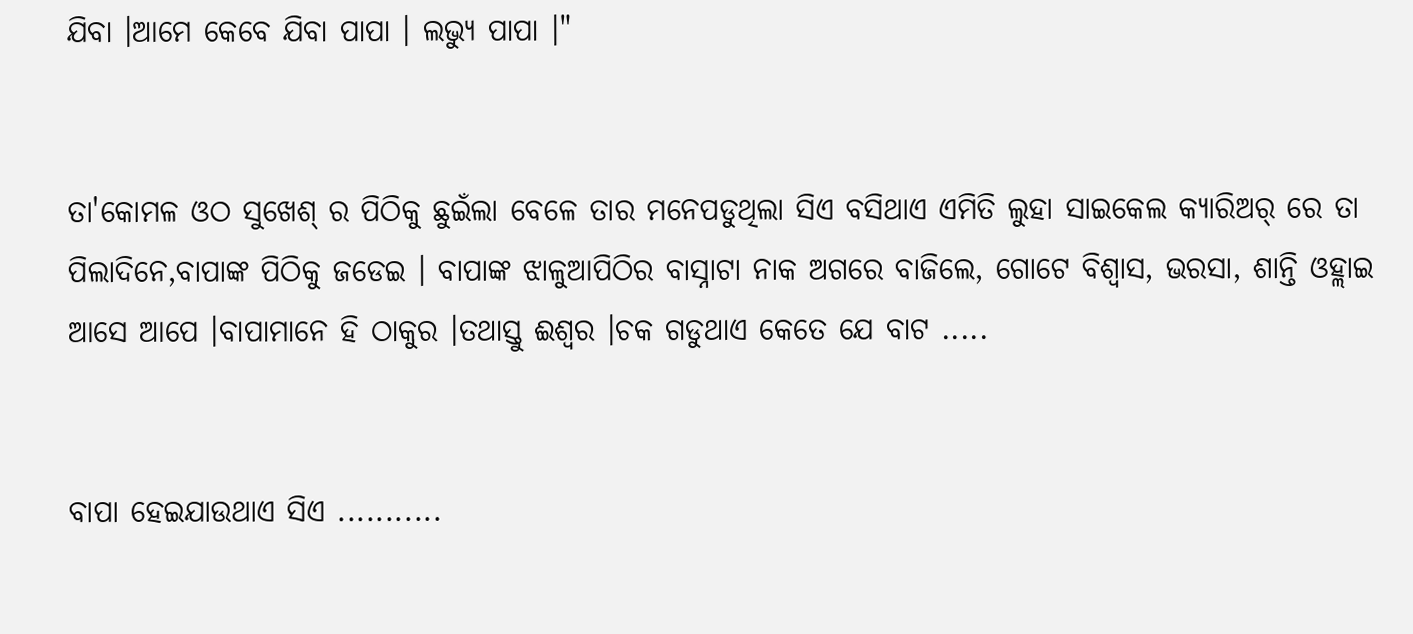ଯିବା ।ଆମେ କେବେ ଯିବା ପାପା । ଲଭ୍ଯୁ ପାପା ।"


ତା'କୋମଳ ଓଠ ସୁଖେଶ୍ ର ପିଠିକୁ ଛୁଇଁଲା ବେଳେ ତାର ମନେପଡୁଥିଲା ସିଏ ବସିଥାଏ ଏମିତି ଲୁହା ସାଇକେଲ କ୍ଯାରିଅର୍ ରେ ତା ପିଲାଦିନେ,ବାପାଙ୍କ ପିଠିକୁ ଜଡେଇ । ବାପାଙ୍କ ଝାଳୁଆପିଠିର ବାସ୍ନାଟା ନାକ ଅଗରେ ବାଜିଲେ, ଗୋଟେ ବିଶ୍ବାସ, ଭରସା, ଶାନ୍ତି ଓହ୍ଲାଇ ଆସେ ଆପେ ।ବାପାମାନେ ହି ଠାକୁର ।ତଥାସ୍ତୁ ଈଶ୍ବର ।ଚକ ଗଡୁଥାଏ କେତେ ଯେ ବାଟ .....


ବାପା ହେଇଯାଉଥାଏ ସିଏ ...........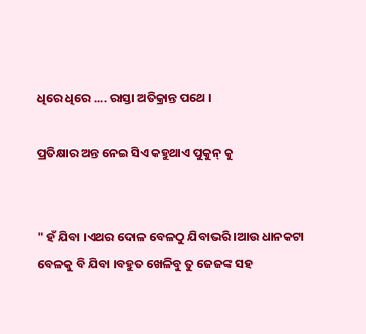ଧିରେ ଧିରେ .... ରାସ୍ତା ଅତିକ୍ରାନ୍ତ ପଥେ ।

ପ୍ରତିକ୍ଷାର ଅନ୍ତ ନେଇ ସିଏ କହୁଥାଏ ପୁକୁନ୍ କୁ


" ହଁ ଯିବା ।ଏଥର ଦୋଳ ବେଳଠୁ ଯିବାଭରି ।ଆଉ ଧାନକଟା ବେଳକୁ ବି ଯିବା ।ବହୁତ ଖେଳିବୁ ତୁ ଜେଜଙ୍କ ସହ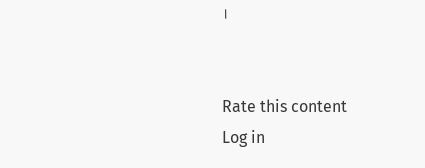।


Rate this content
Log in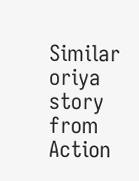Similar oriya story from Action